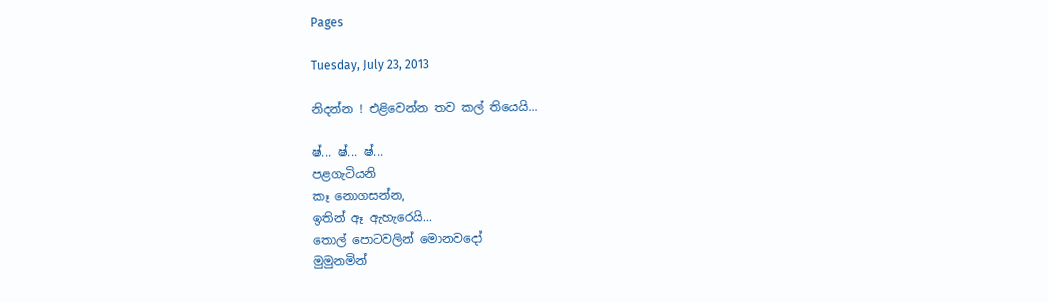Pages

Tuesday, July 23, 2013

නිදන්න ! එළිවෙන්න තව කල් තියෙයි...

ෂ්... ෂ්... ෂ්...
පළගැටියනි
කෑ නොගසන්න,
ඉතින් ඈ ඇහැරෙයි...
තොල් පොටවලින් මොනවදෝ
මුමුනමින්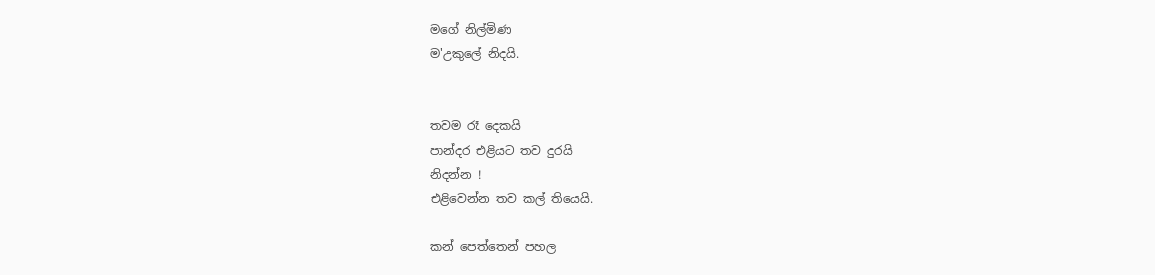මගේ නිල්මිණ
ම'උකුලේ නිදයි.


තවම රෑ දෙකයි
පාන්දර එළියට තව දුරයි
නිදන්න !
එළිවෙන්න තව කල් තියෙයි.

කන් පෙත්තෙන් පහල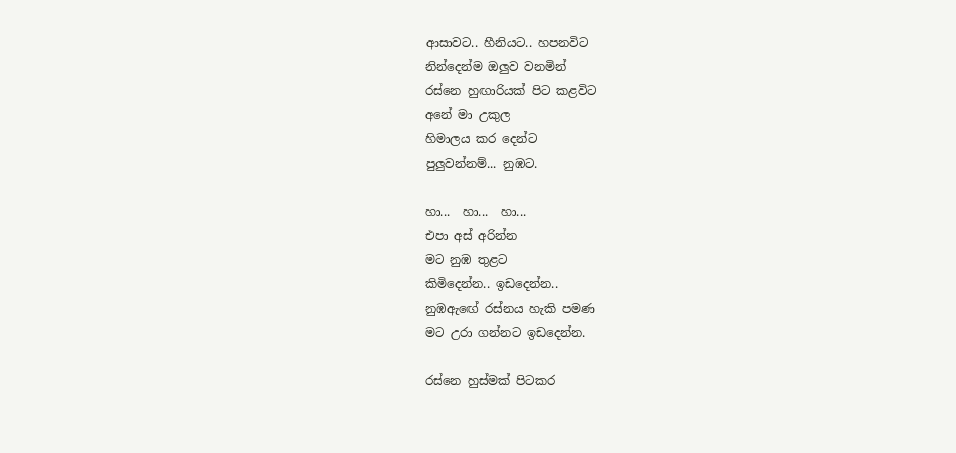ආසාවට.. හීනියට.. හපනවිට
නින්දෙන්ම ඔලුව වනමින්
රස්නෙ හුඟාරියක් පිට කළවිට
අනේ මා උකුල
හිමාලය කර දෙන්ට
පුලුවන්නම්... නුඹට.

හා...  හා...  හා...
එපා අස් අරින්න
මට නුඹ තුළට
කිමිදෙන්න.. ඉඩදෙන්න..
නුඹඇඟේ රස්නය හැකි පමණ
මට උරා ගන්නට ඉඩදෙන්න.

රස්නෙ හුස්මක් පිටකර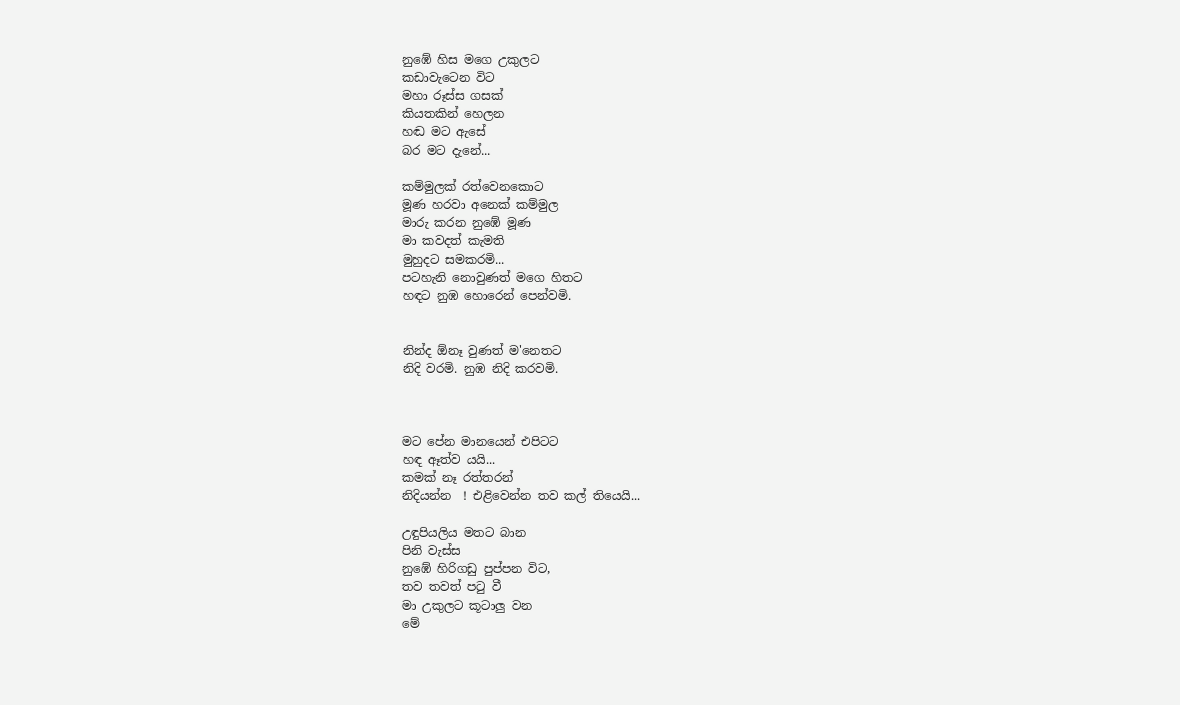නුඹේ හිස මගෙ උකුලට
කඩාවැටෙන විට
මහා රූස්ස ගසක්
කියතකින් හෙලන
හඬ මට ඇසේ
බර මට දැනේ...

කම්මුලක් රත්වෙනකොට
මූණ හරවා අනෙක් කම්මුල
මාරු කරන නුඹේ මූණ
මා කවදත් කැමති
මුහුදට සමකරමි...
පටහැනි නොවුණත් මගෙ හිතට
හඳට නුඹ හොරෙන් පෙන්වමි.


නින්ද ඕනෑ වුණත් ම'නෙතට
නිදි වරමි. නුඹ නිදි කරවමි.



මට පේන මානයෙන් එපිටට
හඳ ඈත්ව යයි...
කමක් නෑ රත්තරන්
නිදියන්න  ! එළිවෙන්න තව කල් තියෙයි...

උඳුපියලිය මතට බාන
පිනි වැස්ස
නුඹේ හිරිගඩු පුප්පන විට,
තව තවත් පටු වී
මා උකුලට කූටාලු වන
මේ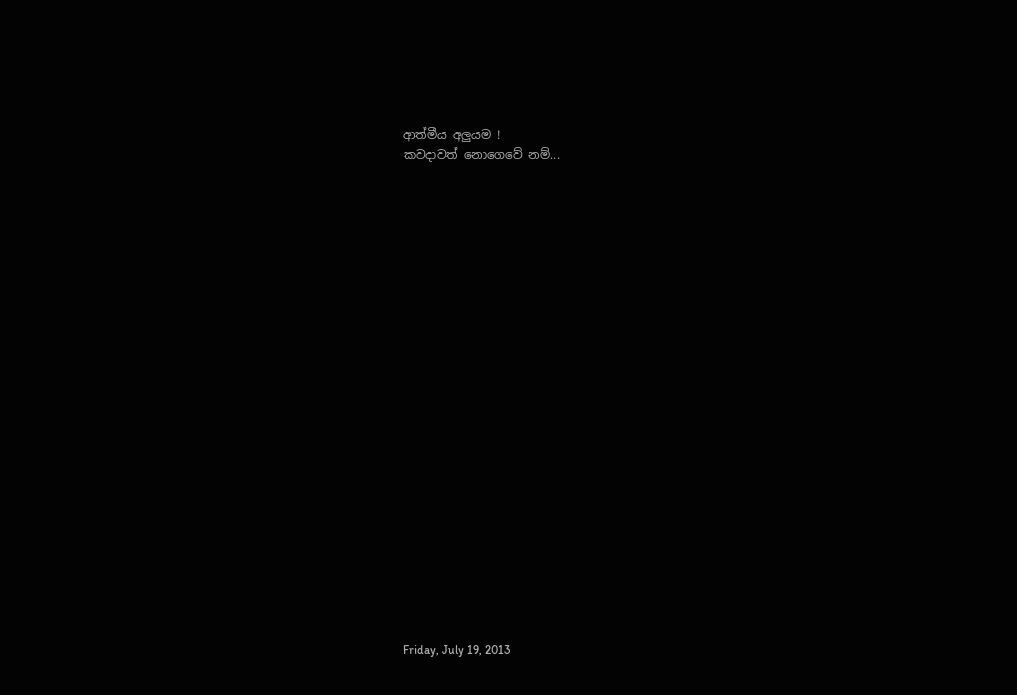ආත්මීය අලුයම !
කවදාවත් නොගෙවේ නම්...























Friday, July 19, 2013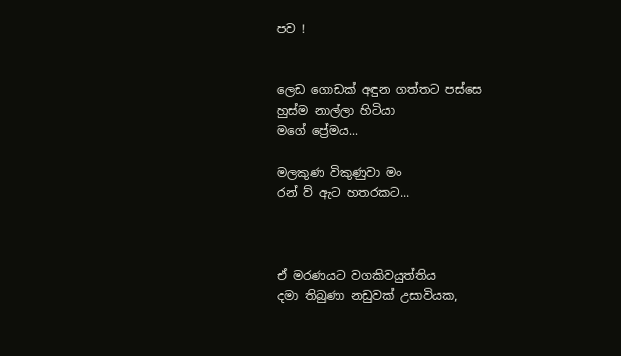පව !


ලෙඩ ගොඩක් අඳුන ගත්තට පස්සෙ
හුස්ම නාල්ලා හිටියා
මගේ ප්‍රේමය...

මලකුණ විකුණුවා මං
රන් ව්‍ ඇට හතරකට...



ඒ මරණයට වගකිවයුත්තිය
දමා තිබුණා නඩුවක් උසාවියක,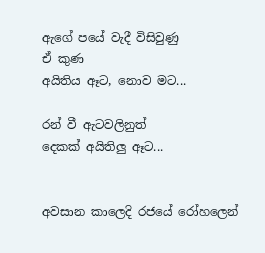ඇගේ පයේ වැදී විසිවුණු
ඒ කුණ
අයිතිය ඈට, නොව මට...

රන් වී ඇටවලිනුත්
දෙකක් අයිතිලු ඈට...


අවසාන කාලෙදි රජයේ රෝහලෙන්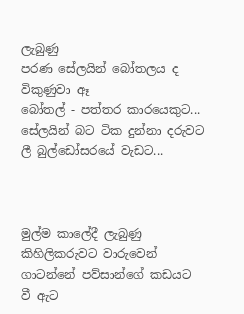ලැබුණු
පරණ සේලයින් බෝතලය ද
විකුණුවා ඈ
බෝතල් - පත්තර කාරයෙකුට...
සේලයින් බට ටික දුන්නා දරුවට
ලී බුල්ඩෝසරයේ වැඩට...



මුල්ම කාලේදී ලැබුණු
කිහිලිකරුවට වාරුවෙන්
ගාටන්නේ පව්සාන්ගේ කඩයට
වී ඇට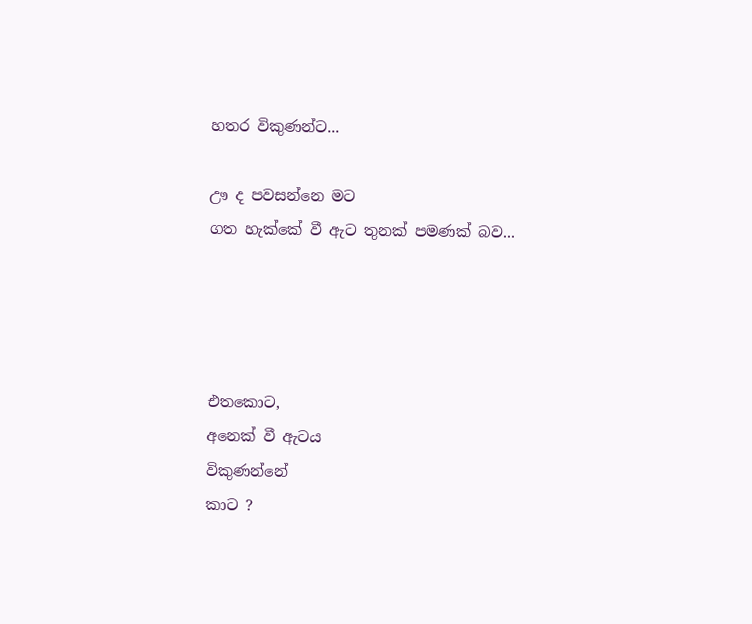හතර විකුණන්ට...

ඌ ද පවසන්නෙ මට
ගත හැක්කේ වී ඇට තුනක් පමණක් බව...




එතකොට,
අනෙක් වී ඇටය
විකුණන්නේ
කාට ?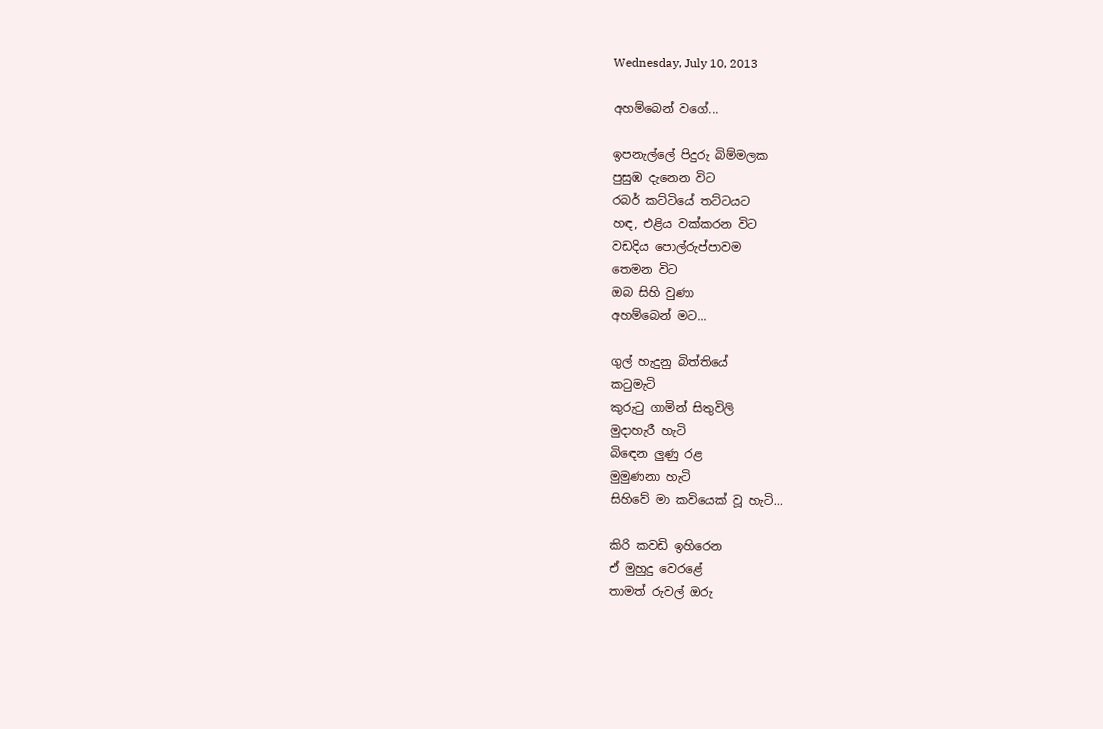Wednesday, July 10, 2013

අහම්බෙන් වගේ...

ඉපනැල්ලේ පිදුරු බිම්මලක
පුසුඹ දැනෙන විට
රබර් කට්ටියේ තට්ටයට
හඳ, එළිය වක්කරන විට
වඩදිය පොල්රුප්පාවම
තෙමන විට
ඔබ සිහි වුණා
අහම්බෙන් මට...

ගුල් හැදුනු බිත්තියේ
කටුමැටි
කුරුටු ගාමින් සිතුවිලි
මුදාහැරී හැටි
බිඳෙන ලුණු රළ
මුමුණනා හැටි
සිහිවේ මා කවියෙක් වූ හැටි...

කිරි කවඩි ඉහිරෙන
ඒ මුහුදු වෙරළේ
තාමත් රුවල් ඔරු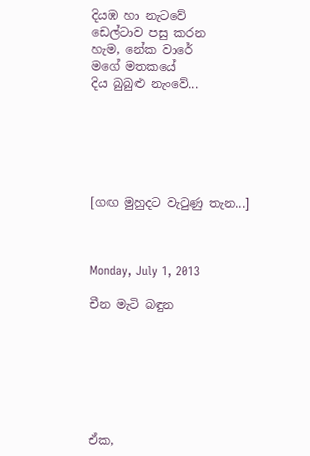දියඹ හා නැටවේ
ඩෙල්ටාව පසු කරන
හැම, නේක වාරේ
මගේ මතකයේ
දිය බුබුළු නැංවේ...






[ගඟ මුහුදට වැටුණු තැන...]



Monday, July 1, 2013

චීන මැටි බඳුන







ඒක,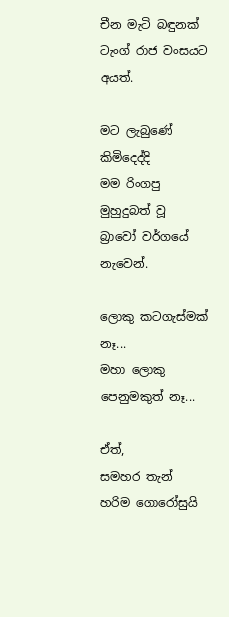චීන මැටි බඳුනක්
ටැංග් රාජ වංසයට අයත්.

මට ලැබුණේ
කිමිදෙද්දි
මම රිංගපු
මුහුදුබත් වූ
බ්‍රාවෝ වර්ගයේ
නැවෙන්.

ලොකු කටගැස්මක් නෑ...
මහා ලොකු පෙනුමකුත් නෑ...

ඒත්,
සමහර තැන්
හරිම ගොරෝසුයි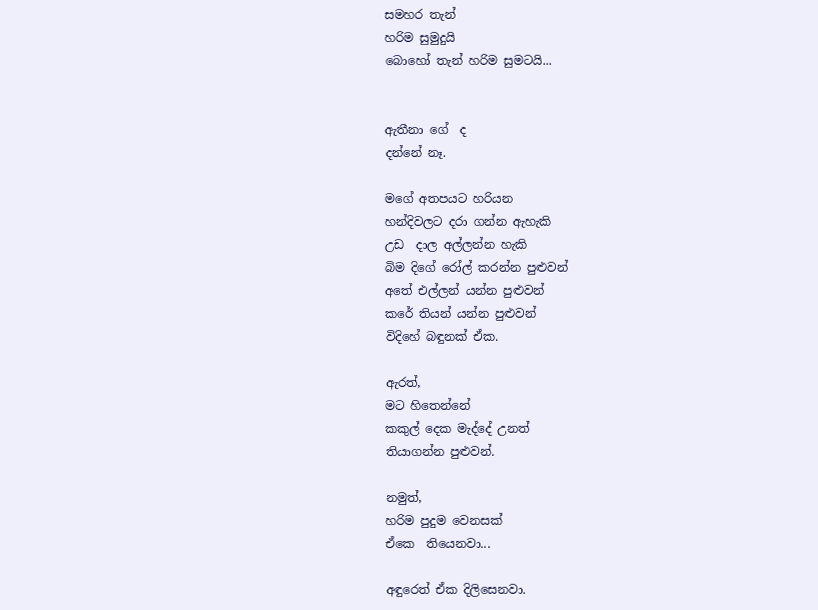සමහර තැන්
හරිම සුමුදුයි
බොහෝ තැන් හරිම සුමටයි...


ඇතීනා ගේ  ද
දන්නේ නෑ.

මගේ අතපයට හරියන
හන්දිවලට දරා ගන්න ඇහැකි
උඩ  දාල අල්ලන්න හැකි
බිම දිගේ රෝල් කරන්න පුළුවන්
අතේ එල්ලන් යන්න පුළුවන්
කරේ තියන් යන්න පුළුවන්
විදිහේ බඳුනක් ඒක.

ඇරත්,
මට හිතෙන්නේ
කකුල් දෙක මැද්දේ උනත්
තියාගන්න පුළුවන්.

නමුත්,
හරිම පුදුම වෙනසක්
ඒකෙ  තියෙනවා...

අඳුරෙත් ඒක දිලිසෙනවා.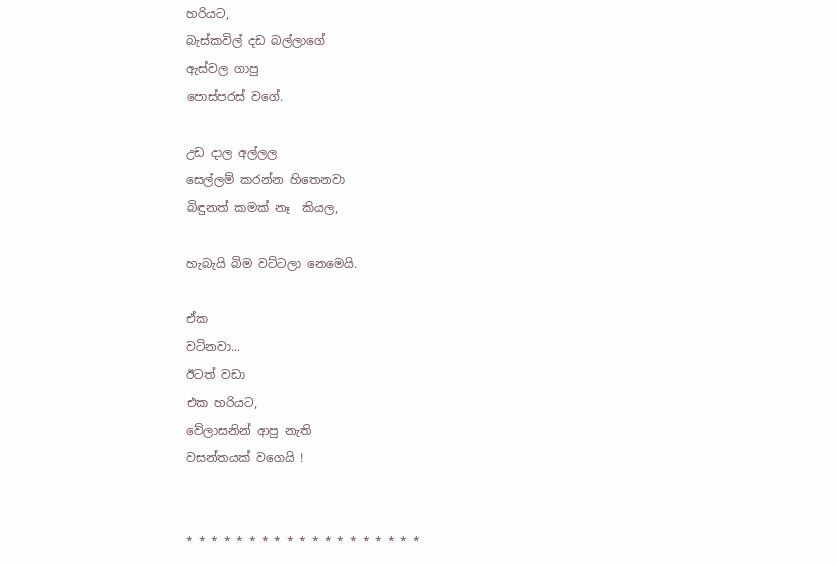හරියට,
බැස්කවිල් දඩ බල්ලාගේ
ඇස්වල ගාපු
පොස්පරස් වගේ.

උඩ දාල අල්ලල
සෙල්ලම් කරන්න හිතෙනවා
බිඳුනත් කමක් නෑ  කියල,

හැබැයි බිම වට්ටලා නෙමෙයි.

ඒක
වටිනවා...
ඊටත් වඩා
එක හරියට,
වේලාසනින් ආපු නැති
වසන්තයක් වගෙයි !


* * * * * * * * * * * * * * * * * * *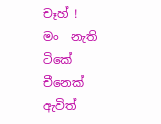චෑහ් !
මං  නැති ටිකේ
චීනෙක් ඇවිත්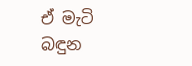ඒ මැටි බඳුන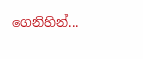ගෙනිහින්...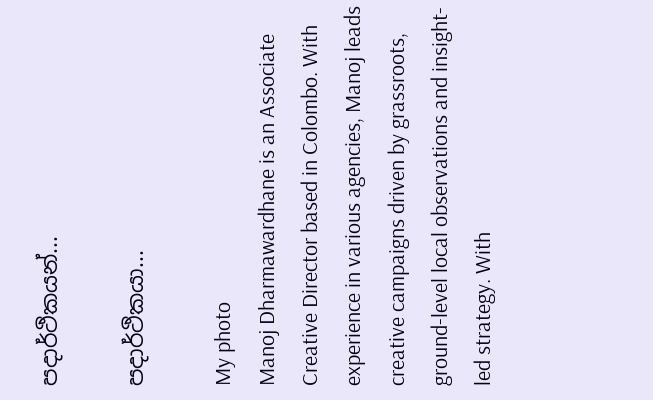පදාර්ථිකයන්...

පදාර්ථිකයා...

My photo
Manoj Dharmawardhane is an Associate Creative Director based in Colombo. With experience in various agencies, Manoj leads creative campaigns driven by grassroots, ground-level local observations and insight-led strategy. With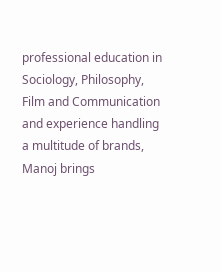professional education in Sociology, Philosophy, Film and Communication and experience handling a multitude of brands, Manoj brings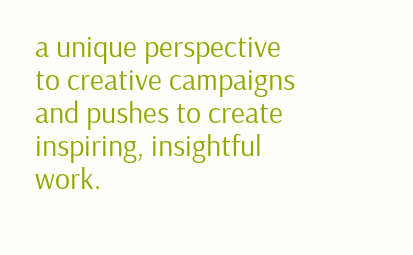a unique perspective to creative campaigns and pushes to create inspiring, insightful work.